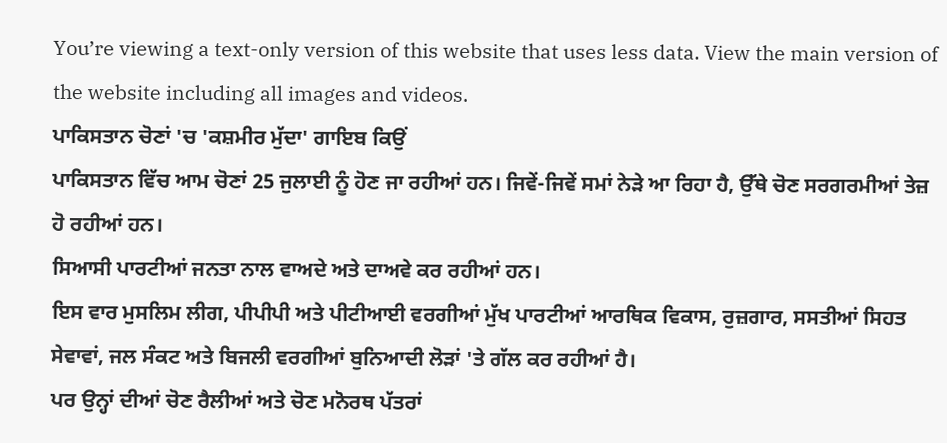You’re viewing a text-only version of this website that uses less data. View the main version of the website including all images and videos.
ਪਾਕਿਸਤਾਨ ਚੋਣਾਂ 'ਚ 'ਕਸ਼ਮੀਰ ਮੁੱਦਾ' ਗਾਇਬ ਕਿਉਂ
ਪਾਕਿਸਤਾਨ ਵਿੱਚ ਆਮ ਚੋਣਾਂ 25 ਜੁਲਾਈ ਨੂੰ ਹੋਣ ਜਾ ਰਹੀਆਂ ਹਨ। ਜਿਵੇਂ-ਜਿਵੇਂ ਸਮਾਂ ਨੇੜੇ ਆ ਰਿਹਾ ਹੈ, ਉੱਥੇ ਚੋਣ ਸਰਗਰਮੀਆਂ ਤੇਜ਼ ਹੋ ਰਹੀਆਂ ਹਨ।
ਸਿਆਸੀ ਪਾਰਟੀਆਂ ਜਨਤਾ ਨਾਲ ਵਾਅਦੇ ਅਤੇ ਦਾਅਵੇ ਕਰ ਰਹੀਆਂ ਹਨ।
ਇਸ ਵਾਰ ਮੁਸਲਿਮ ਲੀਗ, ਪੀਪੀਪੀ ਅਤੇ ਪੀਟੀਆਈ ਵਰਗੀਆਂ ਮੁੱਖ ਪਾਰਟੀਆਂ ਆਰਥਿਕ ਵਿਕਾਸ, ਰੁਜ਼ਗਾਰ, ਸਸਤੀਆਂ ਸਿਹਤ ਸੇਵਾਵਾਂ, ਜਲ ਸੰਕਟ ਅਤੇ ਬਿਜਲੀ ਵਰਗੀਆਂ ਬੁਨਿਆਦੀ ਲੋੜਾਂ 'ਤੇ ਗੱਲ ਕਰ ਰਹੀਆਂ ਹੈ।
ਪਰ ਉਨ੍ਹਾਂ ਦੀਆਂ ਚੋਣ ਰੈਲੀਆਂ ਅਤੇ ਚੋਣ ਮਨੋਰਥ ਪੱਤਰਾਂ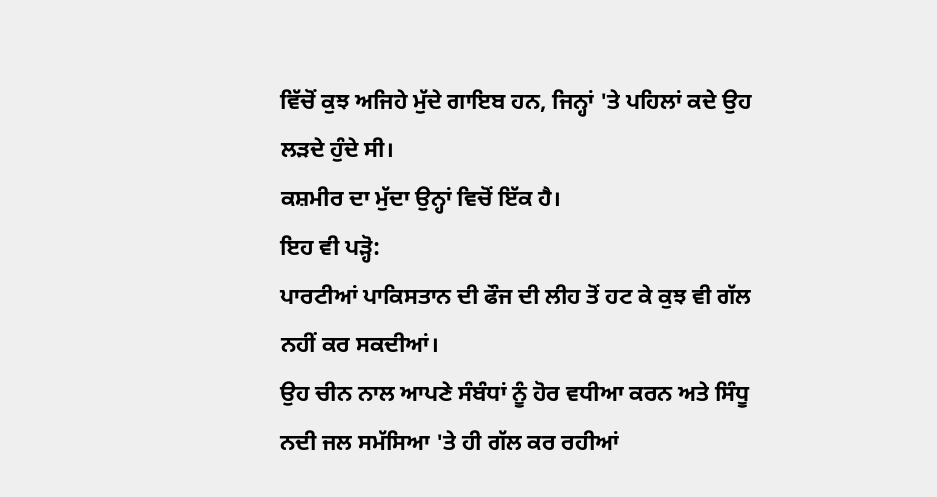ਵਿੱਚੋਂ ਕੁਝ ਅਜਿਹੇ ਮੁੱਦੇ ਗਾਇਬ ਹਨ, ਜਿਨ੍ਹਾਂ 'ਤੇ ਪਹਿਲਾਂ ਕਦੇ ਉਹ ਲੜਦੇ ਹੁੰਦੇ ਸੀ।
ਕਸ਼ਮੀਰ ਦਾ ਮੁੱਦਾ ਉਨ੍ਹਾਂ ਵਿਚੋਂ ਇੱਕ ਹੈ।
ਇਹ ਵੀ ਪੜ੍ਹੋ:
ਪਾਰਟੀਆਂ ਪਾਕਿਸਤਾਨ ਦੀ ਫੌਜ ਦੀ ਲੀਹ ਤੋਂ ਹਟ ਕੇ ਕੁਝ ਵੀ ਗੱਲ ਨਹੀਂ ਕਰ ਸਕਦੀਆਂ।
ਉਹ ਚੀਨ ਨਾਲ ਆਪਣੇ ਸੰਬੰਧਾਂ ਨੂੰ ਹੋਰ ਵਧੀਆ ਕਰਨ ਅਤੇ ਸਿੰਧੂ ਨਦੀ ਜਲ ਸਮੱਸਿਆ 'ਤੇ ਹੀ ਗੱਲ ਕਰ ਰਹੀਆਂ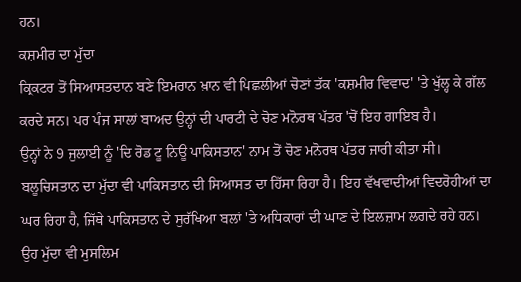ਹਨ।
ਕਸ਼ਮੀਰ ਦਾ ਮੁੱਦਾ
ਕ੍ਰਿਕਟਰ ਤੋਂ ਸਿਆਸਤਦਾਨ ਬਣੇ ਇਮਰਾਨ ਖ਼ਾਨ ਵੀ ਪਿਛਲੀਆਂ ਚੋਣਾਂ ਤੱਕ 'ਕਸ਼ਮੀਰ ਵਿਵਾਦ' 'ਤੇ ਖੁੱਲ੍ਹ ਕੇ ਗੱਲ ਕਰਦੇ ਸਨ। ਪਰ ਪੰਜ ਸਾਲਾਂ ਬਾਅਦ ਉਨ੍ਹਾਂ ਦੀ ਪਾਰਟੀ ਦੇ ਚੋਣ ਮਨੋਰਥ ਪੱਤਰ 'ਚੋਂ ਇਹ ਗਾਇਬ ਹੈ।
ਉਨ੍ਹਾਂ ਨੇ 9 ਜੁਲਾਈ ਨੂੰ 'ਦਿ ਰੋਡ ਟੂ ਨਿਊ ਪਾਕਿਸਤਾਨ' ਨਾਮ ਤੋਂ ਚੋਣ ਮਨੋਰਥ ਪੱਤਰ ਜਾਰੀ ਕੀਤਾ ਸੀ।
ਬਲੂਚਿਸਤਾਨ ਦਾ ਮੁੱਦਾ ਵੀ ਪਾਕਿਸਤਾਨ ਦੀ ਸਿਆਸਤ ਦਾ ਹਿੱਸਾ ਰਿਹਾ ਹੈ। ਇਹ ਵੱਖਵਾਦੀਆਂ ਵਿਦਰੋਹੀਆਂ ਦਾ ਘਰ ਰਿਹਾ ਹੈ, ਜਿੱਥੇ ਪਾਕਿਸਤਾਨ ਦੇ ਸੁਰੱਖਿਆ ਬਲਾਂ 'ਤੇ ਅਧਿਕਾਰਾਂ ਦੀ ਘਾਣ ਦੇ ਇਲਜ਼ਾਮ ਲਗਦੇ ਰਹੇ ਹਨ।
ਉਹ ਮੁੱਦਾ ਵੀ ਮੁਸਲਿਮ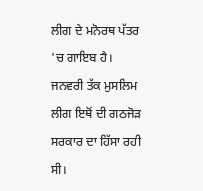ਲੀਗ ਦੇ ਮਨੋਰਥ ਪੱਤਰ 'ਚ ਗਾਇਬ ਹੈ। ਜਨਵਰੀ ਤੱਕ ਮੁਸਲਿਮ ਲੀਗ ਇਥੋਂ ਦੀ ਗਠਜੋੜ ਸਰਕਾਰ ਦਾ ਹਿੱਸਾ ਰਹੀ ਸੀ।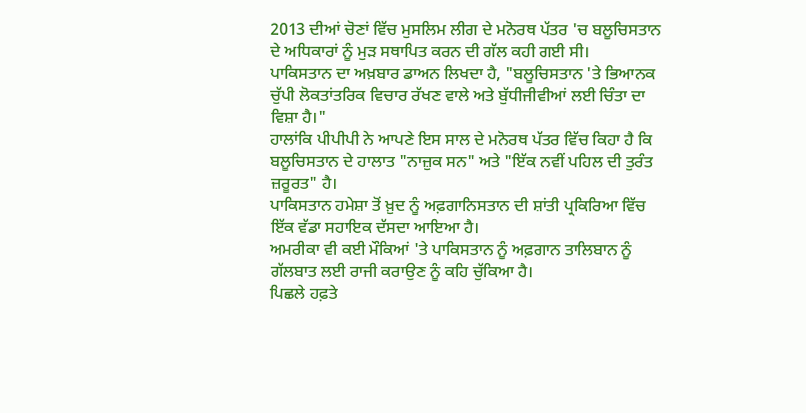2013 ਦੀਆਂ ਚੋਣਾਂ ਵਿੱਚ ਮੁਸਲਿਮ ਲੀਗ ਦੇ ਮਨੋਰਥ ਪੱਤਰ 'ਚ ਬਲੂਚਿਸਤਾਨ ਦੇ ਅਧਿਕਾਰਾਂ ਨੂੰ ਮੁੜ ਸਥਾਪਿਤ ਕਰਨ ਦੀ ਗੱਲ ਕਹੀ ਗਈ ਸੀ।
ਪਾਕਿਸਤਾਨ ਦਾ ਅਖ਼ਬਾਰ ਡਾਅਨ ਲਿਖਦਾ ਹੈ, "ਬਲੂਚਿਸਤਾਨ 'ਤੇ ਭਿਆਨਕ ਚੁੱਪੀ ਲੋਕਤਾਂਤਰਿਕ ਵਿਚਾਰ ਰੱਖਣ ਵਾਲੇ ਅਤੇ ਬੁੱਧੀਜੀਵੀਆਂ ਲਈ ਚਿੰਤਾ ਦਾ ਵਿਸ਼ਾ ਹੈ।"
ਹਾਲਾਂਕਿ ਪੀਪੀਪੀ ਨੇ ਆਪਣੇ ਇਸ ਸਾਲ ਦੇ ਮਨੋਰਥ ਪੱਤਰ ਵਿੱਚ ਕਿਹਾ ਹੈ ਕਿ ਬਲੂਚਿਸਤਾਨ ਦੇ ਹਾਲਾਤ "ਨਾਜ਼ੁਕ ਸਨ" ਅਤੇ "ਇੱਕ ਨਵੀਂ ਪਹਿਲ ਦੀ ਤੁਰੰਤ ਜ਼ਰੂਰਤ" ਹੈ।
ਪਾਕਿਸਤਾਨ ਹਮੇਸ਼ਾ ਤੋਂ ਖ਼ੁਦ ਨੂੰ ਅਫ਼ਗਾਨਿਸਤਾਨ ਦੀ ਸ਼ਾਂਤੀ ਪ੍ਰਕਿਰਿਆ ਵਿੱਚ ਇੱਕ ਵੱਡਾ ਸਹਾਇਕ ਦੱਸਦਾ ਆਇਆ ਹੈ।
ਅਮਰੀਕਾ ਵੀ ਕਈ ਮੌਕਿਆਂ 'ਤੇ ਪਾਕਿਸਤਾਨ ਨੂੰ ਅਫ਼ਗਾਨ ਤਾਲਿਬਾਨ ਨੂੰ ਗੱਲਬਾਤ ਲਈ ਰਾਜੀ ਕਰਾਉਣ ਨੂੰ ਕਹਿ ਚੁੱਕਿਆ ਹੈ।
ਪਿਛਲੇ ਹਫ਼ਤੇ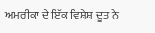ਅਮਰੀਕਾ ਦੇ ਇੱਕ ਵਿਸ਼ੇਸ਼ ਦੂਤ ਨੇ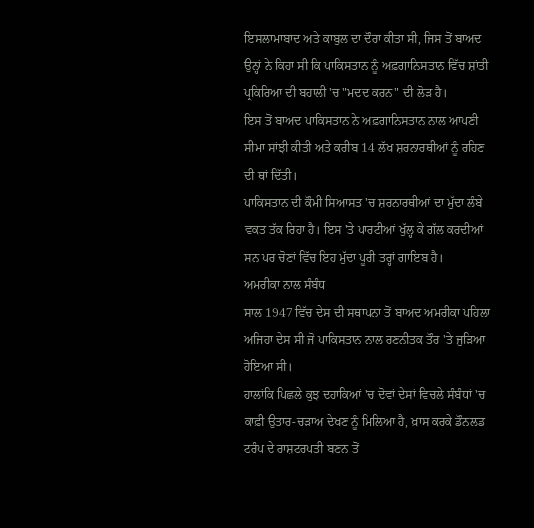ਇਸਲਾਮਾਬਾਦ ਅਤੇ ਕਾਬੁਲ ਦਾ ਦੌਰਾ ਕੀਤਾ ਸੀ, ਜਿਸ ਤੋਂ ਬਾਅਦ ਉਨ੍ਹਾਂ ਨੇ ਕਿਹਾ ਸੀ ਕਿ ਪਾਕਿਸਤਾਨ ਨੂੰ ਅਫ਼ਗਾਨਿਸਤਾਨ ਵਿੱਚ ਸ਼ਾਂਤੀ ਪ੍ਰਕਿਰਿਆ ਦੀ ਬਹਾਲੀ 'ਚ "ਮਦਦ ਕਰਨ" ਦੀ ਲੋੜ ਹੈ।
ਇਸ ਤੋਂ ਬਾਅਦ ਪਾਕਿਸਤਾਨ ਨੇ ਅਫ਼ਗਾਨਿਸਤਾਨ ਨਾਲ ਆਪਣੀ ਸੀਮਾ ਸਾਂਝੀ ਕੀਤੀ ਅਤੇ ਕਰੀਬ 14 ਲੱਖ ਸ਼ਰਨਾਰਥੀਆਂ ਨੂੰ ਰਹਿਣ ਦੀ ਥਾਂ ਦਿੱਤੀ।
ਪਾਕਿਸਤਾਨ ਦੀ ਕੌਮੀ ਸਿਆਸਤ 'ਚ ਸ਼ਰਨਾਰਥੀਆਂ ਦਾ ਮੁੱਦਾ ਲੰਬੇ ਵਕਤ ਤੱਕ ਰਿਹਾ ਹੈ। ਇਸ 'ਤੇ ਪਾਰਟੀਆਂ ਖੁੱਲ੍ਹ ਕੇ ਗੱਲ ਕਰਦੀਆਂ ਸਨ ਪਰ ਚੋਣਾਂ ਵਿੱਚ ਇਹ ਮੁੱਦਾ ਪੂਰੀ ਤਰ੍ਹਾਂ ਗਾਇਬ ਹੈ।
ਅਮਰੀਕਾ ਨਾਲ ਸੰਬੰਧ
ਸਾਲ 1947 ਵਿੱਚ ਦੇਸ ਦੀ ਸਥਾਪਨਾ ਤੋਂ ਬਾਅਦ ਅਮਰੀਕਾ ਪਹਿਲਾ ਅਜਿਹਾ ਦੇਸ ਸੀ ਜੋ ਪਾਕਿਸਤਾਨ ਨਾਲ ਰਣਨੀਤਕ ਤੌਰ 'ਤੇ ਜੁੜਿਆ ਹੋਇਆ ਸੀ।
ਹਾਲਾਂਕਿ ਪਿਛਲੇ ਕੁਝ ਦਹਾਕਿਆਂ 'ਚ ਦੋਵਾਂ ਦੇਸਾਂ ਵਿਚਲੇ ਸੰਬੰਧਾਂ 'ਚ ਕਾਫ਼ੀ ਉਤਾਰ-ਚੜਾਅ ਦੇਖਣ ਨੂੰ ਮਿਲਿਆ ਹੈ, ਖ਼ਾਸ ਕਰਕੇ ਡੌਨਲਡ ਟਰੰਪ ਦੇ ਰਾਸ਼ਟਰਪਤੀ ਬਣਨ ਤੋਂ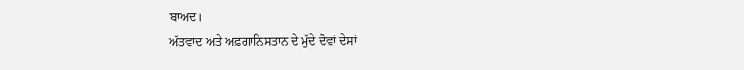ਬਾਅਦ।
ਅੱਤਵਾਦ ਅਤੇ ਅਫ਼ਗਾਨਿਸਤਾਨ ਦੇ ਮੁੱਦੇ ਦੋਵਾਂ ਦੇਸਾਂ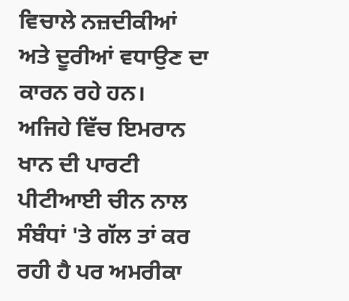ਵਿਚਾਲੇ ਨਜ਼ਦੀਕੀਆਂ ਅਤੇ ਦੂਰੀਆਂ ਵਧਾਉਣ ਦਾ ਕਾਰਨ ਰਹੇ ਹਨ।
ਅਜਿਹੇ ਵਿੱਚ ਇਮਰਾਨ ਖਾਨ ਦੀ ਪਾਰਟੀ ਪੀਟੀਆਈ ਚੀਨ ਨਾਲ ਸੰਬੰਧਾਂ 'ਤੇ ਗੱਲ ਤਾਂ ਕਰ ਰਹੀ ਹੈ ਪਰ ਅਮਰੀਕਾ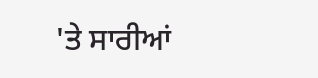'ਤੇ ਸਾਰੀਆਂ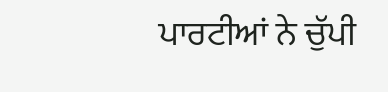ਪਾਰਟੀਆਂ ਨੇ ਚੁੱਪੀ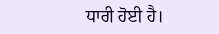ਧਾਰੀ ਹੋਈ ਹੈ।